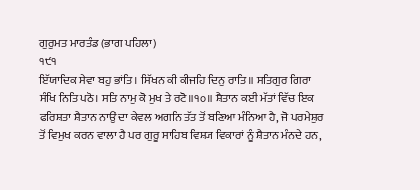ਗੁਰੁਮਤ ਮਾਰਤੰਡ (ਭਾਗ ਪਹਿਲਾ)
੧੯੧
ਇੱਯਾਦਿਕ ਸੇਵਾ ਬਹੁ ਭਾਂਤਿ। ਸਿੱਖਨ ਕੀ ਕੀਜਹਿ ਦਿਨੁ ਰਾਤਿ॥ ਸਤਿਗੁਰ ਗਿਰਾ ਸੰਖਿ ਨਿਤਿ ਪਠੋ। ਸਤਿ ਨਾਮੁ ਕੋ ਮੁਖ ਤੇ ਰਟੋ॥੧੦॥ ਸ਼ੈਤਾਨ ਕਈ ਮੱਤਾਂ ਵਿੱਚ ਇਕ ਫਰਿਸ਼ਤਾ ਸ਼ੈਤਾਨ ਨਾਉਂ ਦਾ ਕੇਵਲ ਅਗਨਿ ਤੱਤ ਤੋਂ ਬਣਿਆ ਮੰਨਿਆ ਹੈ, ਜੋ ਪਰਮੇਸ਼ੁਰ ਤੋਂ ਵਿਮੁਖ ਕਰਨ ਵਾਲਾ ਹੈ ਪਰ ਗੁਰੂ ਸਾਹਿਬ ਵਿਸ਼੍ਯ ਵਿਕਾਰਾਂ ਨੂੰ ਸ਼ੈਤਾਨ ਮੰਨਦੇ ਹਨ,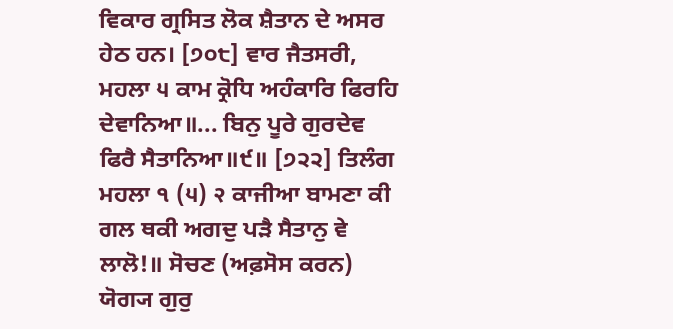ਵਿਕਾਰ ਗ੍ਰਸਿਤ ਲੋਕ ਸ਼ੈਤਾਨ ਦੇ ਅਸਰ ਹੇਠ ਹਨ। [੭੦੮] ਵਾਰ ਜੈਤਸਰੀ, ਮਹਲਾ ੫ ਕਾਮ ਕ੍ਰੋਧਿ ਅਹੰਕਾਰਿ ਫਿਰਹਿ ਦੇਵਾਨਿਆ॥... ਬਿਨੁ ਪੂਰੇ ਗੁਰਦੇਵ ਫਿਰੈ ਸੈਤਾਨਿਆ॥੯॥ [੭੨੨] ਤਿਲੰਗ ਮਹਲਾ ੧ (੫) २ ਕਾਜੀਆ ਬਾਮਣਾ ਕੀ ਗਲ ਥਕੀ ਅਗਦੁ ਪੜੈ ਸੈਤਾਨੁ ਵੇ ਲਾਲੋ!॥ ਸੋਚਣ (ਅਫ਼ਸੋਸ ਕਰਨ) ਯੋਗ੍ਯ ਗੁਰੁ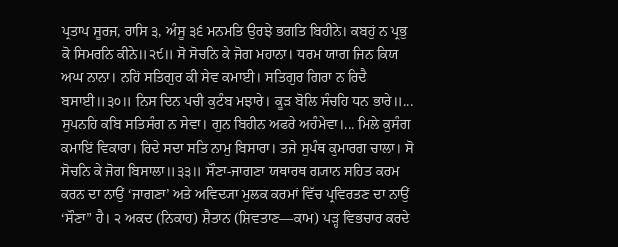ਪ੍ਰਤਾਪ ਸੂਰਜ, ਰਾਸਿ ੩, ਅੰਸੂ ੩੬ ਮਨਮਤਿ ਉਰਝੇ ਭਗਤਿ ਬਿਹੀਨੇ। ਕਬਹੁਂ ਨ ਪ੍ਰਭੁ ਕੋ ਸਿਮਰਨਿ ਕੀਨੇ॥੨੯॥ ਸੋ ਸੋਚਨਿ ਕੇ ਜੋਗ ਮਹਾਨਾ। ਧਰਮ ਯਾਗ ਜਿਨ ਕਿਯ ਅਘ ਨਾਨਾ। ਨਹਿਂ ਸਤਿਗੁਰ ਕੀ ਸੇਵ ਕਮਾਈ। ਸਤਿਗੁਰ ਗਿਰਾ ਨ ਰਿਦੈ ਬਸਾਈ॥੩੦॥ ਨਿਸ ਦਿਨ ਪਚੀ ਕੁਟੰਬ ਮਝਾਰੇ। ਕੂੜ ਬੋਲਿ ਸੰਚਹਿ ਧਨ ਭਾਰੇ॥... ਸੁਪਨਹਿ ਕਬਿ ਸਤਿਸੰਗ ਨ ਸੇਵਾ। ਗੁਨ ਬਿਹੀਨ ਅਫਰੇ ਅਹੰਮੇਵਾ।... ਮਿਲੇ ਕੁਸੰਗ ਕਮਾਇਂ ਵਿਕਾਰਾ। ਰਿਦੇ ਸਦਾ ਸਤਿ ਨਾਮੁ ਬਿਸਾਰਾ। ਤਜੇ ਸੁਪੰਥ ਕੁਮਾਰਗ ਚਾਲਾ। ਸੋ ਸੋਚਨਿ ਕੇ ਜੋਗ ਬਿਸਾਲਾ॥੩੩॥ ਸੌਣਾ-ਜਾਗਣਾ ਯਥਾਰਥ ਗ੍ਯਾਨ ਸਹਿਤ ਕਰਮ ਕਰਨ ਦਾ ਨਾਉਂ ‘ਜਾਗਣਾ’ ਅਤੇ ਅਵਿਦ੍ਯਾ ਮੁਲਕ ਕਰਮਾਂ ਵਿੱਚ ਪ੍ਰਵਿਰਤਣ ਦਾ ਨਾਉਂ ‘ਸੌਣਾ” ਹੈ। ੨ ਅਕਦ (ਨਿਕਾਹ) ਸ਼ੈਤਾਨ (ਸ਼ਿਵਤਾਣ—ਕਾਮ) ਪੜ੍ਹ ਵਿਭਚਾਰ ਕਰਦੇ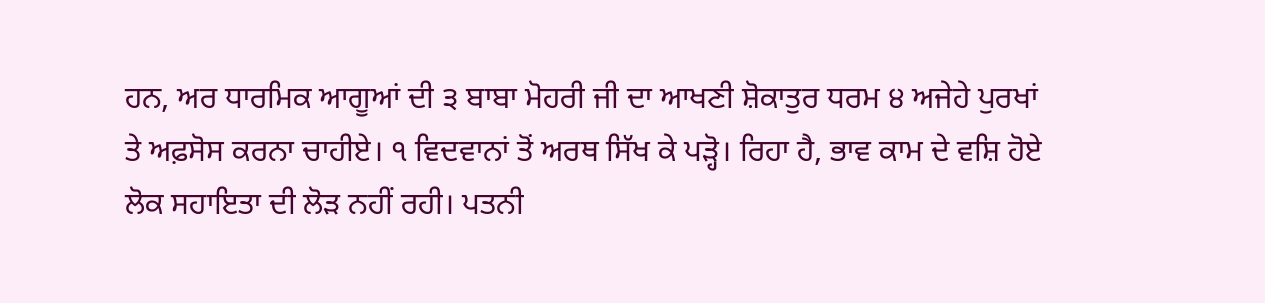ਹਨ, ਅਰ ਧਾਰਮਿਕ ਆਗੂਆਂ ਦੀ ੩ ਬਾਬਾ ਮੋਹਰੀ ਜੀ ਦਾ ਆਖਣੀ ਸ਼ੋਕਾਤੁਰ ਧਰਮ ੪ ਅਜੇਹੇ ਪੁਰਖਾਂ ਤੇ ਅਫ਼ਸੋਸ ਕਰਨਾ ਚਾਹੀਏ। ੧ ਵਿਦਵਾਨਾਂ ਤੋਂ ਅਰਥ ਸਿੱਖ ਕੇ ਪੜ੍ਹੋ। ਰਿਹਾ ਹੈ, ਭਾਵ ਕਾਮ ਦੇ ਵਸ਼ਿ ਹੋਏ ਲੋਕ ਸਹਾਇਤਾ ਦੀ ਲੋੜ ਨਹੀਂ ਰਹੀ। ਪਤਨੀ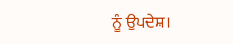ਨੂੰ ਉਪਦੇਸ਼।